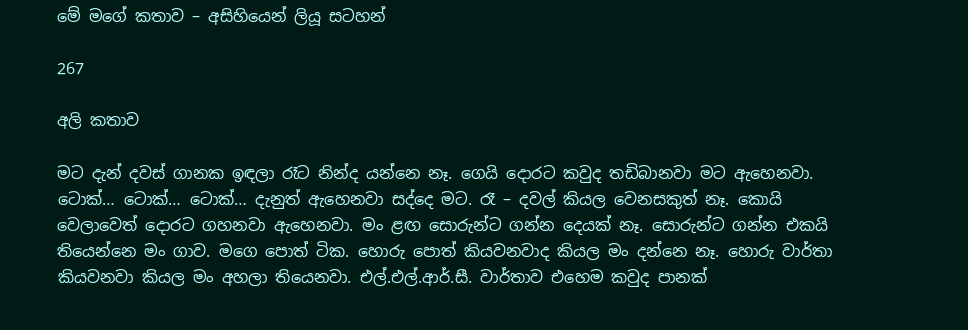මේ මගේ කතාව – අසිහියෙන් ලියූ සටහන්

267

අලි කතාව

මට දැන් දවස් ගානක ඉඳලා රෑට නින්ද යන්නෙ නෑ. ගෙයි දොරට කවුද තඩිබානවා මට ඇහෙනවා. ටොක්… ටොක්… ටොක්… දැනුත් ඇහෙනවා සද්දෙ මට. රෑ – දවල් කියල වෙනසකුත් නෑ. කොයි වෙලාවෙත් දොරට ගහනවා ඇහෙනවා. මං ළඟ සොරුන්ට ගන්න දෙයක් නෑ. සොරුන්ට ගන්න එකයි තියෙන්නෙ මං ගාව. මගෙ පොත් ටික. හොරු පොත් කියවනවාද කියල මං දන්නෙ නෑ. හොරු වාර්තා කියවනවා කියල මං අහලා තියෙනවා. එල්.එල්.ආර්.සී. වාර්තාව එහෙම කවුද පානක්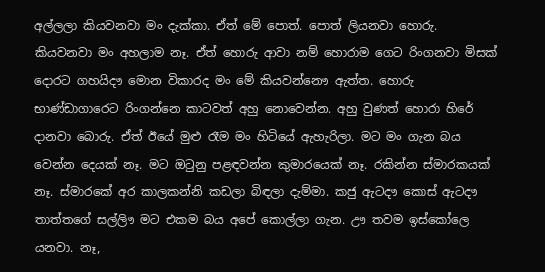අල්ලලා කියවනවා මං දැක්කා. ඒත් මේ පොත්. පොත් ලියනවා හොරු. කියවනවා මං අහලාම නෑ. ඒත් හොරු ආවා නම් හොරාම ගෙට රිංගනවා මිසක් දොරට ගහයිදෟ මොන විකාරද මං මේ කියවන්නෞ ඇත්ත. හොරු භාණ්ඩාගාරෙට රිංගන්නෙ කාටවත් අහු නොවෙන්න. අහු වුණත් හොරා හිරේ දානවා බොරු. ඒත් ඊයේ මුළු රෑම මං හිටියේ ඇහැරිලා. මට මං ගැන බය වෙන්න දෙයක් නෑ. මට ඔටුනු පළඳවන්න කුමාරයෙක් නෑ. රකින්න ස්මාරකයක් නෑ. ස්මාරකේ අර කාලකන්නි කඩලා බිඳලා දැම්මා. කජු ඇටදෟ කොස් ඇටදෟ තාත්තගේ සල්ලිෟ මට එකම බය අපේ කොල්ලා ගැන. ඌ තවම ඉස්කෝලෙ යනවා. නෑ,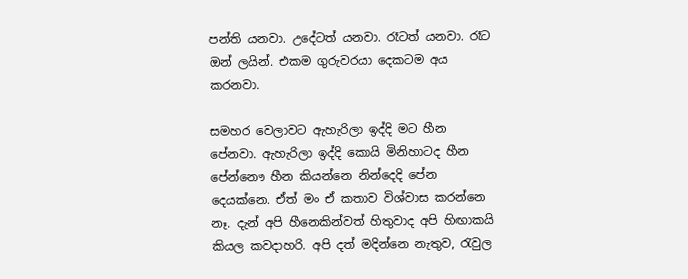පන්ති යනවා. උදේටත් යනවා. රෑටත් යනවා. රෑට ඔන් ලයින්. එකම ගුරුවරයා දෙකටම අය කරනවා.

සමහර වෙලාවට ඇහැරිලා ඉද්දි මට හීන පේනවා. ඇහැරිලා ඉද්දි කොයි මිනිහාටද හීන පේන්නෞ හීන කියන්නෙ නින්දෙදි පේන දෙයක්නෙ. ඒත් මං ඒ කතාව විශ්වාස කරන්නෙ නෑ. දැන් අපි හීනෙකින්වත් හිතුවාද අපි හිඟාකයි කියල කවදාහරි. අපි දත් මදින්නෙ නැතුව, රැවුල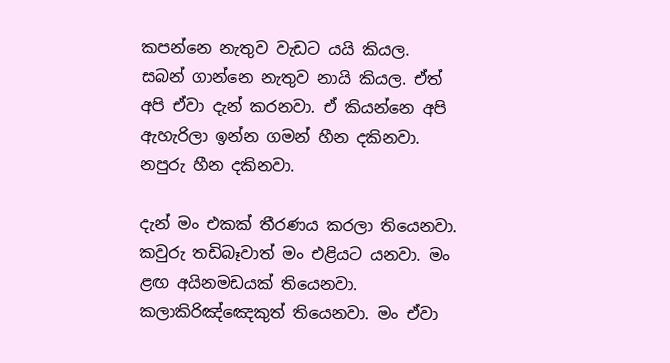කපන්නෙ නැතුව වැඩට යයි කියල. සබන් ගාන්නෙ නැතුව නායි කියල. ඒත් අපි ඒවා දැන් කරනවා. ඒ කියන්නෙ අපි ඇහැරිලා ඉන්න ගමන් හීන දකිනවා. නපුරු හීන දකිනවා.

දැන් මං එකක් තීරණය කරලා තියෙනවා. කවුරු තඩිබෑවාත් මං එළියට යනවා. මං ළඟ අයිනමඩයක් තියෙනවා. කලාකිරිඤ්ඤෙකුත් තියෙනවා. මං ඒවා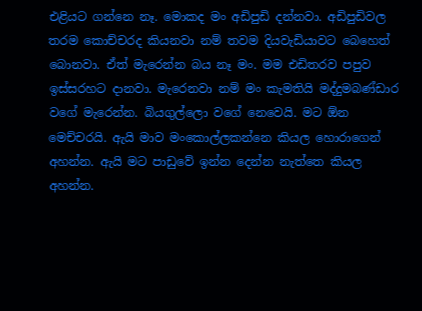එළියට ගන්නෙ නෑ. මොකද මං අඩිපුඩි දන්නවා. අඩිපුඩිවල තරම කොච්චරද කියනවා නම් තවම දියවැඩියාවට බෙහෙත් බොනවා. ඒත් මැරෙන්න බය නෑ මං. මම එඩිතරව පපුව ඉස්සරහට දානවා. මැරෙනවා නම් මං කැමතියි මද්දුමබණ්ඩාර වගේ මැරෙන්න. බියගුල්ලො වගේ නෙවෙයි. මට ඕන මෙච්චරයි. ඇයි මාව මංකොල්ලකන්නෙ කියල හොරාගෙන් අහන්න. ඇයි මට පාඩුවේ ඉන්න දෙන්න නැත්තෙ කියල අහන්න.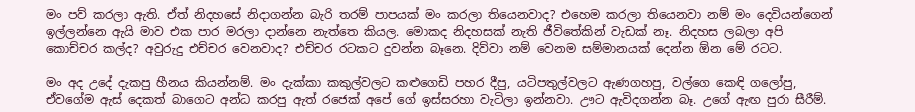මං පව් කරලා ඇති. ඒත් නිදහසේ නිදාගන්න බැරි තරම් පාපයක් මං කරලා තියෙනවාද? එහෙම කරලා තියෙනවා නම් මං දෙවියන්ගෙන් ඉල්ලන්නෙ ඇයි මාව එක පාර මරලා දාන්නෙ නැත්තෙ කියල. මොකද නිදහසක් නැති ජීවිතේකින් වැඩක් නෑ. නිදහස ලබලා අපි කොච්චර කල්ද? අවුරුදු එච්චර වෙනවාද? එච්චර රටකට දුවන්න බෑනෙ. දිව්වා නම් වෙනම සම්මානයක් දෙන්න ඕන මේ රටට.

මං අද උදේ දැකපු හීනය කියන්නම්. මං දැක්කා කකුල්වලට කළුගෙඩි පහර දීපු, යටිපතුල්වලට ඇණගහපු, වල්ගෙ කෙඳි ගලෝපු, ඒවගේම ඇස් දෙකත් බාගෙට අන්ධ කරපු ඇත් රජෙක් අපේ ගේ ඉස්සරහා වැටිලා ඉන්නවා. ඌට ඇවිදගන්න බෑ. උගේ ඇඟ පුරා සීරීම්.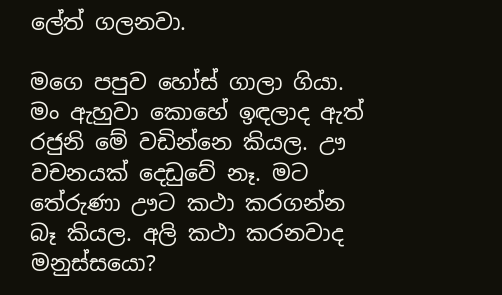ලේත් ගලනවා.

මගෙ පපුව හෝස් ගාලා ගියා. මං ඇහුවා කොහේ ඉඳලාද ඇත් රජුනි මේ වඩින්නෙ කියල. ඌ වචනයක් දෙඩුවේ නෑ. මට තේරුණා ඌට කථා කරගන්න බෑ කියල. අලි කථා කරනවාද මනුස්සයො?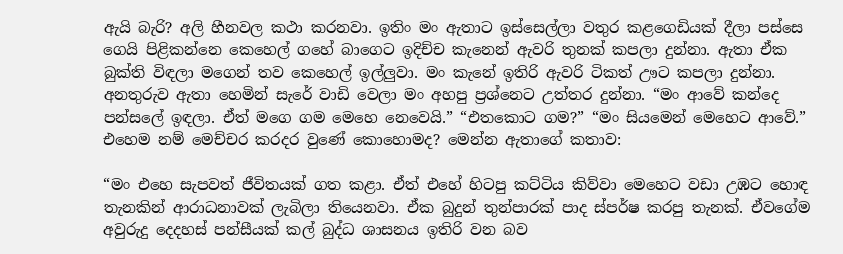ඇයි බැරි? අලි හීනවල කථා කරනවා. ඉතිං මං ඇතාට ඉස්සෙල්ලා වතුර කළගෙඩියක් දීලා පස්සෙ ගෙයි පිළිකන්නෙ කෙහෙල් ගහේ බාගෙට ඉදිච්ච කැනෙන් ඇවරි තුනක් කපලා දුන්නා. ඇතා ඒක බුක්ති විඳලා මගෙන් තව කෙහෙල් ඉල්ලුවා. මං කැනේ ඉතිරි ඇවරි ටිකත් ඌට කපලා දුන්නා. අනතුරුව ඇතා හෙමින් සැරේ වාඩි වෙලා මං අහපු ප්‍රශ්නෙට උත්තර දුන්නා. “මං ආවේ කන්දෙ පන්සලේ ඉඳලා. ඒත් මගෙ ගම මෙහෙ නෙවෙයි.” “එතකොට ගම?” “මං සියමෙන් මෙහෙට ආවේ.” එහෙම නම් මෙච්චර කරදර වුණේ කොහොමද? මෙන්න ඇතාගේ කතාව:

“මං එහෙ සැපවත් ජීවිතයක් ගත කළා. ඒත් එහේ හිටපු කට්ටිය කිව්වා මෙහෙට වඩා උඹට හොඳ තැනකින් ආරාධනාවක් ලැබිලා තියෙනවා. ඒක බුදුන් තුන්පාරක් පාද ස්පර්ෂ කරපු තැනක්. ඒවගේම අවුරුදු දෙදහස් පන්සීයක් කල් බුද්ධ ශාසනය ඉතිරි වන බව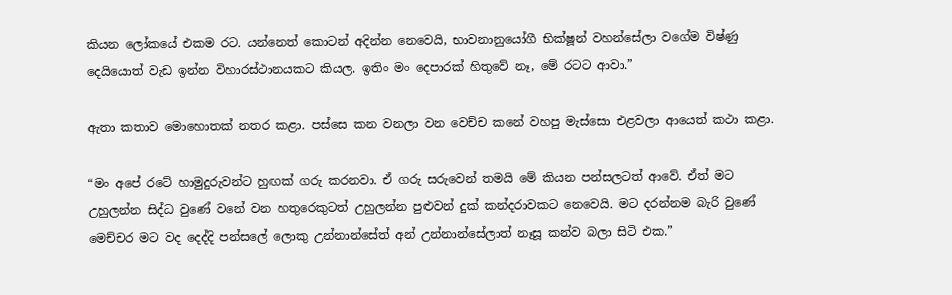කියන ලෝකයේ එකම රට. යන්නෙත් කොටන් අදින්න නෙවෙයි, භාවනානුයෝගී භික්ෂූන් වහන්සේලා වගේම විෂ්ණු දෙයියොත් වැඩ ඉන්න විහාරස්ථානයකට කියල. ඉතිං මං දෙපාරක් හිතුවේ නෑ, මේ රටට ආවා.”

ඇතා කතාව මොහොතක් නතර කළා. පස්සෙ කන වනලා වන වෙච්ච කනේ වහපු මැස්සො එළවලා ආයෙත් කථා කළා.

“මං අපේ රටේ හාමුදුරුවන්ට හුඟක් ගරු කරනවා. ඒ ගරු සරුවෙන් තමයි මේ කියන පන්සලටත් ආවේ. ඒත් මට උහුලන්න සිද්ධ වුණේ වනේ වන හතුරෙකුටත් උහුලන්න පුළුවන් දුක් කන්දරාවකට නෙවෙයි. මට දරන්නම බැරි වුණේ මෙච්චර මට වද දෙද්දි පන්සලේ ලොකු උන්නාන්සේත් අන් උන්නාන්සේලාත් නෑසූ කන්ව බලා සිටි එක.”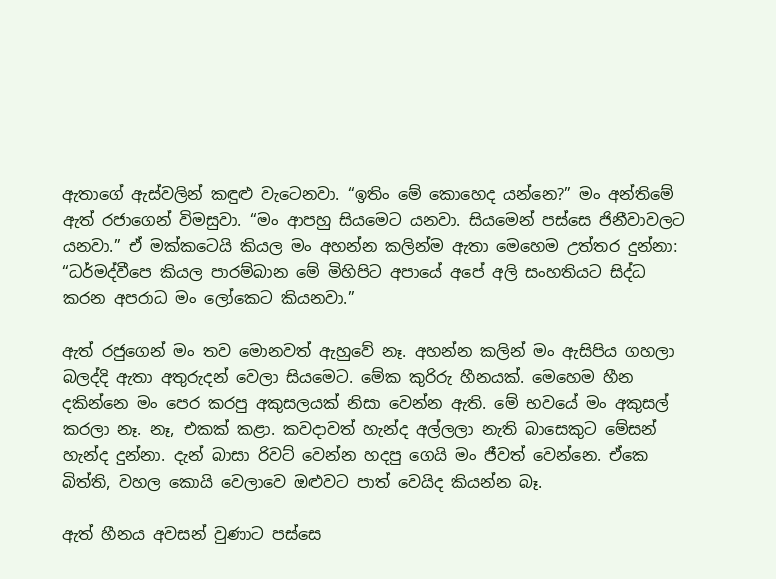ඇතාගේ ඇස්වලින් කඳුළු වැටෙනවා. “ඉතිං මේ කොහෙද යන්නෙ?” මං අන්තිමේ ඇත් රජාගෙන් විමසුවා. “මං ආපහු සියමෙට යනවා. සියමෙන් පස්සෙ ජිනීවාවලට යනවා.” ඒ මක්කටෙයි කියල මං අහන්න කලින්ම ඇතා මෙහෙම උත්තර දුන්නා: “ධර්මද්වීපෙ කියල පාරම්බාන මේ මිහිපිට අපායේ අපේ අලි සංහතියට සිද්ධ කරන අපරාධ මං ලෝකෙට කියනවා.”

ඇත් රජුගෙන් මං තව මොනවත් ඇහුවේ නෑ. අහන්න කලින් මං ඇසිපිය ගහලා බලද්දි ඇතා අතුරුදන් වෙලා සියමෙට. මේක කුරිරු හීනයක්. මෙහෙම හීන දකින්නෙ මං පෙර කරපු අකුසලයක් නිසා වෙන්න ඇති. මේ භවයේ මං අකුසල් කරලා නෑ. නෑ, එකක් කළා. කවදාවත් හැන්ද අල්ලලා නැති බාසෙකුට මේසන් හැන්ද දුන්නා. දැන් බාසා රිවට් වෙන්න හදපු ගෙයි මං ජීවත් වෙන්නෙ. ඒකෙ බිත්ති, වහල කොයි වෙලාවෙ ඔළුවට පාත් වෙයිද කියන්න බෑ.

ඇත් හීනය අවසන් වුණාට පස්සෙ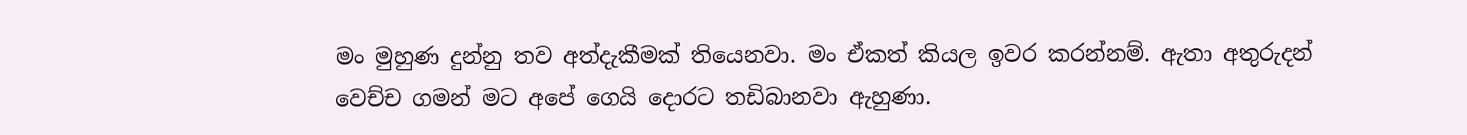මං මුහුණ දුන්නු තව අත්දැකීමක් තියෙනවා. මං ඒකත් කියල ඉවර කරන්නම්. ඇතා අතුරුදන් වෙච්ච ගමන් මට අපේ ගෙයි දොරට තඩිබානවා ඇහුණා.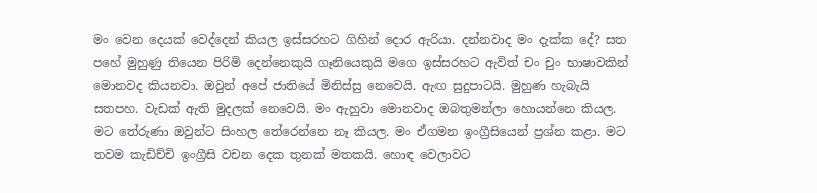මං වෙන දෙයක් වෙද්දෙන් කියල ඉස්සරහට ගිහින් දොර ඇරියා. දන්නවාද මං දැක්ක දේ? සත පහේ මුහුණු තියෙන පිරිමි දෙන්නෙකුයි ගෑනියෙකුයි මගෙ ඉස්සරහට ඇවිත් චං චුං භාෂාවකින් මොනවද කියනවා. ඔවුන් අපේ ජාතියේ මිනිස්සු නෙවෙයි. ඇඟ සුදුපාටයි. මුහුණ හැබැයි සතපහ. වැඩක් ඇති මුදලක් නෙවෙයි. මං ඇහුවා මොනවාද ඔබතුමන්ලා හොයන්නෙ කියල. මට තේරුණා ඔවුන්ට සිංහල තේරෙන්නෙ නෑ කියල. මං ඒගමන ඉංග්‍රීසියෙන් ප්‍රශ්න කළා. මට තවම කැඩිච්චි ඉංග්‍රීසි වචන දෙක තුනක් මතකයි. හොඳ වෙලාවට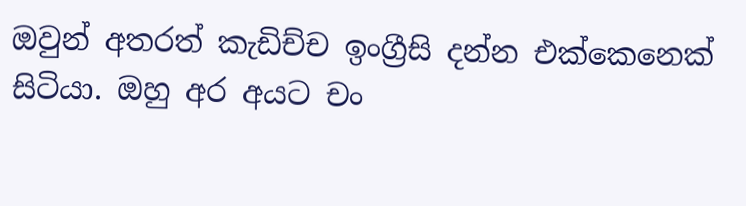ඔවුන් අතරත් කැඩිච්ච ඉංග්‍රීසි දන්න එක්කෙනෙක් සිටියා. ඔහු අර අයට චං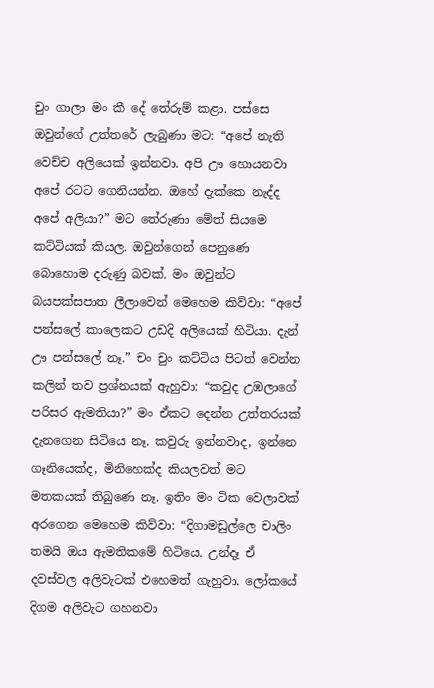චුං ගාලා මං කී දේ තේරුම් කළා. පස්සෙ ඔවුන්ගේ උත්තරේ ලැබුණා මට: “අපේ නැති වෙච්ච අලියෙක් ඉන්නවා. අපි ඌ හොයනවා අපේ රටට ගෙනියන්න. ඔහේ දැක්කෙ නැද්ද අපේ අලියා?” මට තේරුණා මේත් සියමෙ කට්ටියක් කියල. ඔවුන්ගෙන් පෙනුණෙ බොහොම දරුණු බවක්. මං ඔවුන්ට බයපක්සපාත ලීලාවෙන් මෙහෙම කිව්වා: “අපේ පන්සලේ කාලෙකට උඩදි අලියෙක් හිටියා. දැන් ඌ පන්සලේ නෑ.” චං චුං කට්ටිය පිටත් වෙන්න කලින් තව ප්‍රශ්නයක් ඇහුවා: “කවුද උඹලාගේ පරිසර ඇමතියා?” මං ඒකට දෙන්න උත්තරයක් දැනගෙන සිටියෙ නෑ. කවුරු ඉන්නවාද, ඉන්නෙ ගෑනියෙක්ද, මිනිහෙක්ද කියලවත් මට මතකයක් තිබුණෙ නෑ. ඉතිං මං ටික වෙලාවක් අරගෙන මෙහෙම කිව්වා: “දිගාමඩුල්ලෙ චාලිං තමයි ඔය ඇමතිකමේ හිටියෙ. උන්දෑ ඒ දවස්වල අලිවැටක් එහෙමත් ගැහුවා. ලෝකයේ දිගම අලිවැට ගහනවා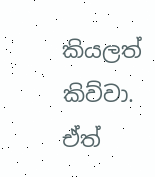කියලත් කිව්වා. ඒත්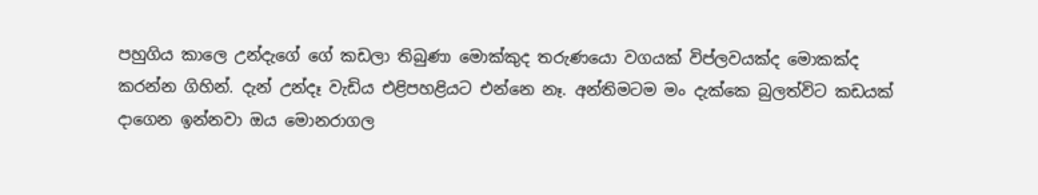පහුගිය කාලෙ උන්දැගේ ගේ කඩලා තිබුණා මොක්කුද තරුණයො වගයක් විප්ලවයක්ද මොකක්ද කරන්න ගිහින්. දැන් උන්දෑ වැඩිය එළිපහළියට එන්නෙ නෑ. අන්තිමටම මං දැක්කෙ බුලත්විට කඩයක් දාගෙන ඉන්නවා ඔය මොනරාගල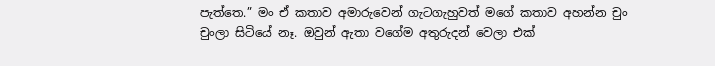පැත්තෙ.” මං ඒ කතාව අමාරුවෙන් ගැටගැහුවත් මගේ කතාව අහන්න චුං චුංලා සිටියේ නෑ. ඔවුන් ඇතා වගේම අතුරුදන් වෙලා එක්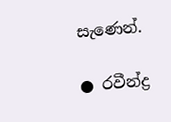සැණෙන්.

● රවීන්ද්‍ර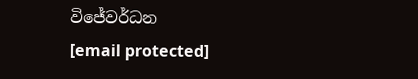විජේවර්ධන
[email protected]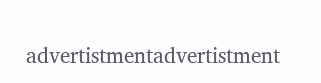advertistmentadvertistment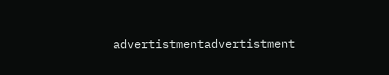advertistmentadvertistment